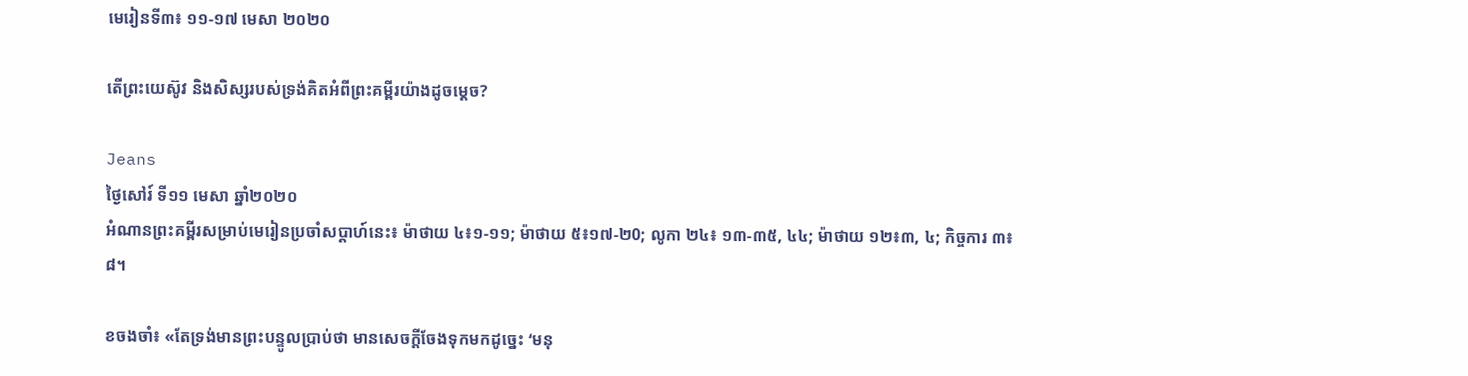មេរៀនទី៣៖ ១១-១៧ មេសា ២០២០

តើព្រះយេស៊ូវ និងសិស្សរបស់ទ្រង់គិតអំពីព្រះគម្ពីរយ៉ាងដូចម្តេច?

Jeans
ថ្ងៃសៅរ៍ ទី១១ មេសា ឆ្នាំ២០២០
អំណានព្រះគម្ពីរសម្រាប់មេរៀនប្រចាំសប្តាហ៍នេះ៖ ម៉ាថាយ ៤៖១-១១; ម៉ាថាយ ៥៖១៧-២0; លូកា ២៤៖ ១៣-៣៥, ៤៤; ម៉ាថាយ ១២៖៣, ៤; កិច្ចការ ៣៖៨។

ខចងចាំ៖ «តែទ្រង់មានព្រះបន្ទូលប្រាប់ថា មានសេចក្តីចែងទុកមកដូច្នេះ ‘មនុ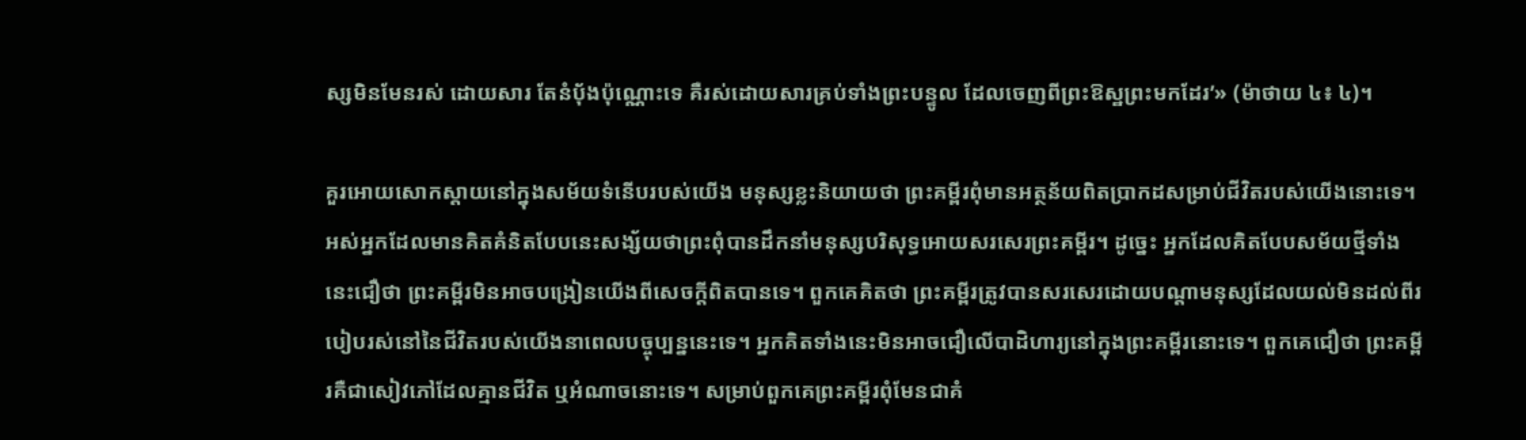ស្សមិនមែនរស់ ដោយសារ តែនំបុ័ងប៉ុណ្ណោះទេ គឺរស់ដោយសារគ្រប់ទាំងព្រះបន្ទូល ដែលចេញពីព្រះឱស្ឋព្រះមកដែរ’» (ម៉ាថាយ ៤៖ ៤)។

គួរអោយសោកស្តាយនៅក្នុងសម័យទំនើបរបស់យើង មនុស្សខ្លះនិយាយថា ព្រះគម្ពីរពុំមានអត្ថន័យពិតប្រាកដសម្រាប់ជីវិតរបស់យើងនោះទេ។ អស់អ្នកដែលមានគិតគំនិតបែបនេះសង្ស័យថាព្រះពុំបានដឹកនាំមនុស្សបរិសុទ្ធអោយសរសេរព្រះគម្ពីរ។ ដូច្នេះ អ្នកដែលគិតបែបសម័យថ្មីទាំងនេះជឿថា ព្រះគម្ពីរមិនអាចបង្រៀនយើងពីសេចក្តីពិតបានទេ។ ពួកគេគិតថា ព្រះគម្ពីរត្រូវបានសរសេរដោយបណ្តាមនុស្សដែលយល់មិនដល់ពីរបៀបរស់នៅនៃជីវិតរបស់យើងនាពេលបច្ចុប្បន្ននេះទេ។ អ្នកគិតទាំងនេះមិនអាចជឿលើបាដិហារ្យនៅក្នុងព្រះគម្ពីរនោះទេ។ ពួកគេជឿថា ព្រះគម្ពីរគឺជាសៀវភៅដែលគ្មានជីវិត ឬអំណាចនោះទេ។ សម្រាប់ពួកគេព្រះគម្ពីរពុំមែនជាគំ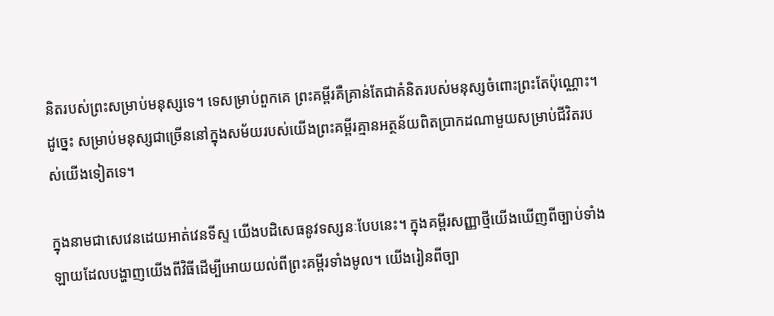និតរបស់ព្រះសម្រាប់មនុស្សទេ។ ទេសម្រាប់ពួកគេ ព្រះគម្ពីរគឺគ្រាន់តែជាគំនិតរបស់មនុស្សចំពោះព្រះតែប៉ុណ្ណោះ។ ដូច្នេះ សម្រាប់មនុស្សជាច្រើននៅក្នុងសម័យរបស់យើងព្រះគម្ពីរគ្មានអត្ថន័យពិតប្រាកដណាមួយសម្រាប់ជីវិតរបស់យើងទៀតទេ។

ក្នុងនាមជាសេវេនដេយអាត់វេនទីស្ទ យើងបដិសេធនូវទស្សនៈបែបនេះ។ ក្នុងគម្ពីរសញ្ញាថ្មីយើងឃើញពីច្បាប់ទាំងឡាយដែលបង្ហាញយើងពីវិធីដើម្បីអោយយល់ពីព្រះគម្ពីរទាំងមូល។ យើងរៀនពីច្បា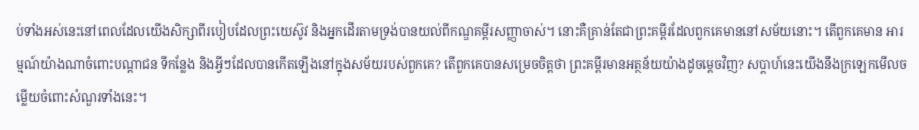ប់ទាំងអស់នេះនៅពេលដែលយើងសិក្សាពីរបៀបដែលព្រះយេស៊ូវ និងអ្នកដើរតាមទ្រង់បានយល់ពីកណ្ឌគម្ពីរសញ្ញាចាស់។ នោះគឺគ្រាន់តែជាព្រះគម្ពីរដែលពួកគេមាននៅសម័យនោះ។ តើពួកគេមាន អារម្មណ៍យ៉ាងណាចំពោះបណ្តាជន ទីកន្លែង និងអ្វីៗដែលបានកើតឡើងនៅក្នុងសម័យរបស់ពួកគេ? តើពួកគេបានសម្រេចចិត្ដថា ព្រះគម្ពីរមានអត្ថន័យយ៉ាងដូចម្តេចវិញ? សប្តាហ៍នេះយើងនឹងក្រឡេកមើលចម្លើយចំពោះសំណួរទាំងនេះ។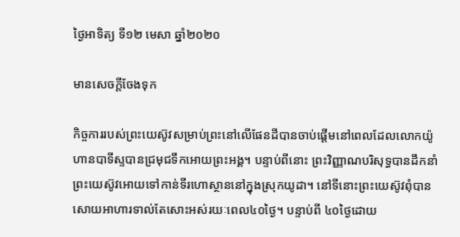ថ្ងៃអាទិត្យ ទី១២ មេសា ឆ្នាំ២០២០

មានសេចក្តីចែងទុក

កិច្ចការរបស់ព្រះយេស៊ូវសម្រាប់ព្រះនៅលើផែនដីបានចាប់ផ្តើមនៅពេលដែលលោកយ៉ូហានបាទីស្ទបានជ្រមុជទឹកអោយព្រះអង្គ។ បន្ទាប់ពីនោះ ព្រះវិញ្ញាណបរិសុទ្ធបានដឹកនាំព្រះយេស៊ូវអោយទៅកាន់ទីរហោស្ថាននៅក្នុងស្រុកយូដា។ នៅទីនោះព្រះយេស៊ូវពុំបានសោយអាហារទាល់តែសោះអស់រយៈពេល៤០ថ្ងៃ។ បន្ទាប់ពី ៤០ថ្ងៃដោយ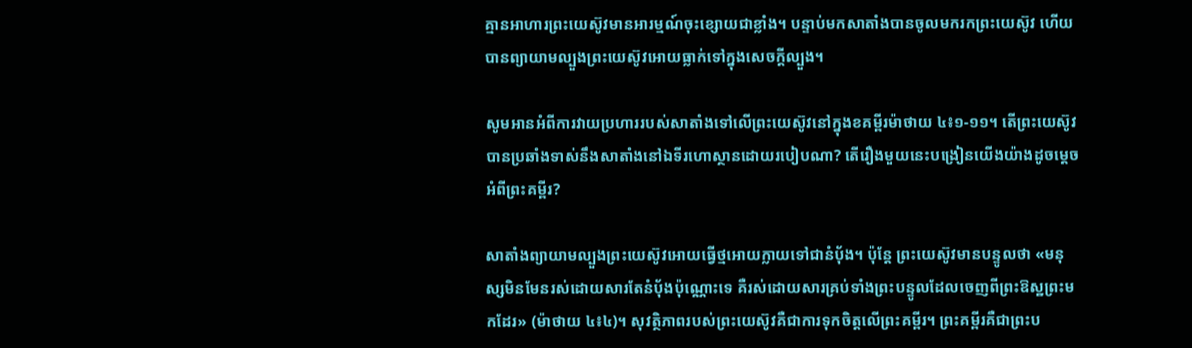គ្មានអាហារព្រះយេស៊ូវមានអារម្មណ៍ចុះខ្សោយជាខ្លាំង។ បន្ទាប់មកសាតាំងបានចូលមករកព្រះយេស៊ូវ ហើយបានព្យាយាមល្បួងព្រះយេស៊ូវអោយធ្លាក់ទៅក្នុងសេចក្តីល្បួង។

សូមអានអំពីការវាយប្រហាររបស់សាតាំងទៅលើព្រះយេស៊ូវនៅក្នុងខគម្ពីរម៉ាថាយ ៤៖១-១១។ តើព្រះយេស៊ូវបានប្រឆាំងទាស់នឹងសាតាំងនៅឯទីរហោស្ថានដោយរបៀបណា? តើរឿងមួយនេះបង្រៀនយើងយ៉ាងដូចម្តេចអំពីព្រះគម្ពីរ?

សាតាំងព្យាយាមល្បួងព្រះយេស៊ូវអោយធ្វើថ្មអោយក្លាយទៅជានំប័ុង។ ប៉ុន្តែ ព្រះយេស៊ូវមានបន្ទូលថា «មនុស្សមិនមែនរស់ដោយសារតែនំបុ័ងប៉ុណ្ណោះទេ គឺរស់ដោយសារគ្រប់ទាំងព្រះបន្ទូលដែលចេញពីព្រះឱស្ឋព្រះមកដែរ» (ម៉ាថាយ ៤៖៤)។ សុវត្ថិភាពរបស់ព្រះយេស៊ូវគឺជាការទុកចិត្តលើព្រះគម្ពីរ។ ព្រះគម្ពីរគឺជាព្រះប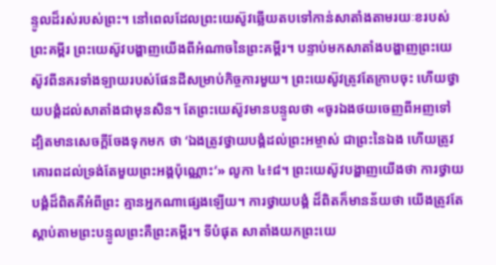ន្ទូលដ៏រស់របស់ព្រះ។ នៅពេលដែលព្រះយេស៊ូវឆ្លើយតបទៅកាន់សាតាំងតាមរយៈខរបស់ព្រះគម្ពីរ ព្រះយេស៊ូវបង្ហាញយើងពីអំណាចនៃព្រះគម្ពីរ។ បន្ទាប់មកសាតាំងបង្ហាញព្រះយេស៊ូវពីនគរទាំងឡាយរបស់ផែនដីសម្រាប់កិច្ចការមួយ។ ព្រះយេស៊ូវត្រូវតែក្រាបចុះ ហើយថ្វាយបង្គំដល់សាតាំងជាមុនសិន។ តែព្រះយេស៊ូវមានបន្ទូលថា «ចូរឯងថយចេញពីអញទៅ ដ្បិតមានសេចក្តីចែងទុកមក ថា ‘ឯងត្រូវថ្វាយបង្គំដល់ព្រះអម្ចាស់ ជាព្រះនៃឯង ហើយត្រូវគោរពដល់ទ្រង់តែមួយព្រះអង្គប៉ុណ្ណោះ’» លូកា ៤៖៨។ ព្រះយេស៊ូវបង្ហាញយើងថា ការថ្វាយបង្គំដ៏ពិតគឺអំពីព្រះ គ្មានអ្នកណាផ្សេងឡើយ។ ការថ្វាយបង្គំ ដ៏ពិតក៏មានន័យថា យើងត្រូវតែស្តាប់តាមព្រះបន្ទូលព្រះគឺព្រះគម្ពីរ។ ទីបំផុត សាតាំងយកព្រះយេ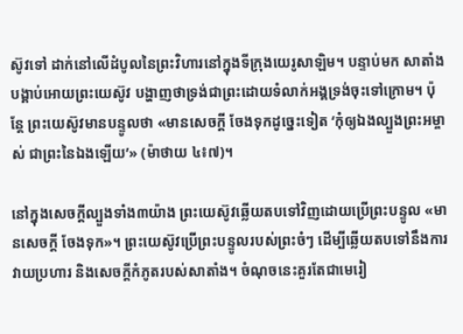ស៊ូវទៅ ដាក់នៅលើដំបូលនៃព្រះវិហារនៅក្នុងទីក្រុងយេរូសាឡិម។ បន្ទាប់មក សាតាំងបង្គាប់អោយព្រះយេស៊ូវ បង្ហាញថាទ្រង់ជាព្រះដោយទំលាក់អង្គទ្រង់ចុះទៅក្រោម។ ប៉ុន្តែ ព្រះយេស៊ូវមានបន្ទូលថា «មានសេចក្តី ចែងទុកដូច្នេះទៀត ‘កុំឲ្យឯងល្បួងព្រះអម្ចាស់ ជាព្រះនៃឯងឡើយ’» (ម៉ាថាយ ៤៖៧)។

នៅក្នុងសេចក្តីល្បួងទាំង៣យ៉ាង ព្រះយេស៊ូវឆ្លើយតបទៅវិញដោយប្រើព្រះបន្ទូល «មានសេចក្តី ចែងទុក»។ ព្រះយេស៊ូវប្រើព្រះបន្ទូលរបស់ព្រះចំៗ ដើម្បីឆ្លើយតបទៅនឹងការវាយប្រហារ និងសេចក្តីកំភូតរបស់សាតាំង។ ចំណុចនេះគួរតែជាមេរៀ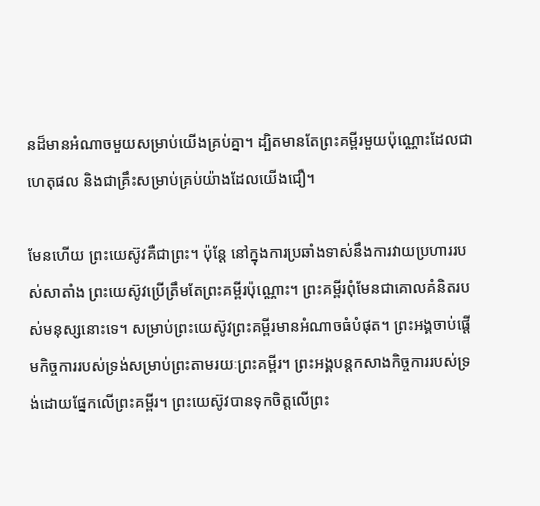នដ៏មានអំណាចមួយសម្រាប់យើងគ្រប់គ្នា។ ដ្បិតមានតែព្រះគម្ពីរមួយប៉ុណ្ណោះដែលជាហេតុផល និងជាគ្រឹះសម្រាប់គ្រប់យ៉ាងដែលយើងជឿ។

មែនហើយ ព្រះយេស៊ូវគឺជាព្រះ។ ប៉ុន្តែ នៅក្នុងការប្រឆាំងទាស់នឹងការវាយប្រហាររបស់សាតាំង ព្រះយេស៊ូវប្រើត្រឹមតែព្រះគម្ពីរប៉ុណ្ណោះ។ ព្រះគម្ពីរពុំមែនជាគោលគំនិតរបស់មនុស្សនោះទេ។ សម្រាប់ព្រះយេស៊ូវព្រះគម្ពីរមានអំណាចធំបំផុត។ ព្រះអង្គចាប់ផ្តើមកិច្ចការរបស់ទ្រង់សម្រាប់ព្រះតាមរយៈព្រះគម្ពីរ។ ព្រះអង្គបន្តកសាងកិច្ចការរបស់ទ្រង់ដោយផ្នែកលើព្រះគម្ពីរ។ ព្រះយេស៊ូវបានទុកចិត្តលើព្រះ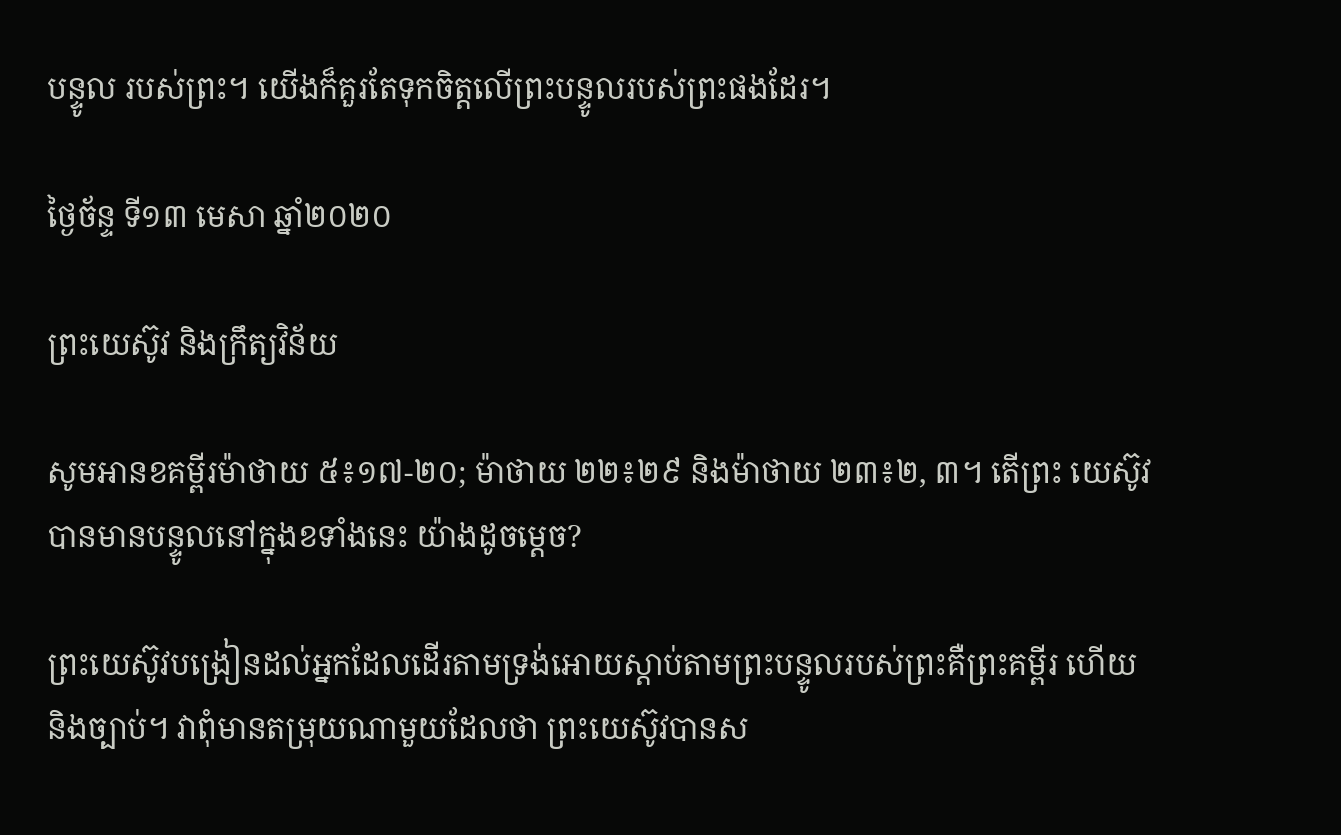បន្ទូល របស់ព្រះ។ យើងក៏គួរតែទុកចិត្តលើព្រះបន្ទូលរបស់ព្រះផងដែរ។

ថ្ងៃច័ន្ទ ទី១៣ មេសា ឆ្នាំ២០២០

ព្រះយេស៊ូវ និងក្រឹត្យវិន័យ

សូមអានខគម្ពីរម៉ាថាយ ៥៖១៧-២០; ម៉ាថាយ ២២៖២៩ និងម៉ាថាយ ២៣៖២, ៣។ តើព្រះ យេស៊ូវបានមានបន្ទូលនៅក្នុងខទាំងនេះ យ៉ាងដូចម្តេច?

ព្រះយេស៊ូវបង្រៀនដល់អ្នកដែលដើរតាមទ្រង់អោយស្តាប់តាមព្រះបន្ទូលរបស់ព្រះគឺព្រះគម្ពីរ ហើយនិងច្បាប់។ វាពុំមានតម្រុយណាមួយដែលថា ព្រះយេស៊ូវបានស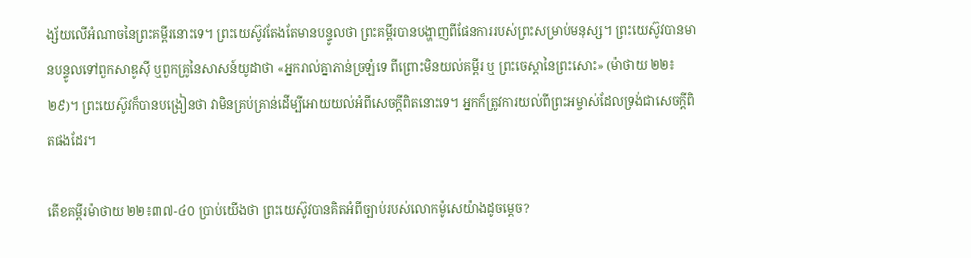ង្ស័យលើអំណាចនៃព្រះគម្ពីរនោះទេ។ ព្រះយេស៊ូវតែងតែមានបន្ទូលថា ព្រះគម្ពីរបានបង្ហាញពីផែនការរបស់ព្រះសម្រាប់មនុស្ស។ ព្រះយេស៊ូវបានមានបន្ទូលទៅពួកសាឌូស៊ី ឬពួកគ្រូនៃសាសន៍យូដាថា «អ្នករាល់គ្នាភាន់ច្រឡំទេ ពីព្រោះមិនយល់គម្ពីរ ឬ ព្រះចេស្តានៃព្រះសោះ» (ម៉ាថាយ ២២៖២៩)។ ព្រះយេស៊ូវក៏បានបង្រៀនថា វាមិនគ្រប់គ្រាន់ដើម្បីអោយយល់អំពីសេចក្តីពិតនោះទេ។ អ្នកក៏ត្រូវការយល់ពីព្រះអម្ចាស់ដែលទ្រង់ជាសេចក្តីពិតផងដែរ។

តើខគម្ពីរម៉ាថាយ ២២៖៣៧-៤០ ប្រាប់យើងថា ព្រះយេស៊ូវបានគិតអំពីច្បាប់របស់លោកម៉ូសេយ៉ាងដូចម្តេច?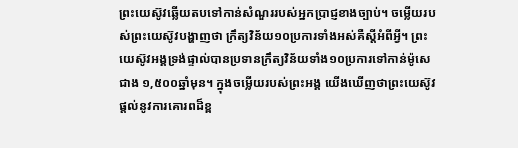ព្រះយេស៊ូវឆ្លើយតបទៅកាន់សំណួររបស់អ្នកប្រាជ្ញខាងច្បាប់។ ចម្លើយរបស់ព្រះយេស៊ូវបង្ហាញថា ក្រឹត្យវិន័យ១០ប្រការទាំងអស់គឺស្តីអំពីអ្វី។ ព្រះយេស៊ូវអង្គទ្រង់ផ្ទាល់បានប្រទានក្រឹត្យវិន័យទាំង១០ប្រការទៅកាន់ម៉ូសេជាង ១,៥០០ឆ្នាំមុន។ ក្នុងចម្លើយរបស់ព្រះអង្គ យើងឃើញថាព្រះយេស៊ូវផ្តល់នូវការគោរពដ៏ខ្ព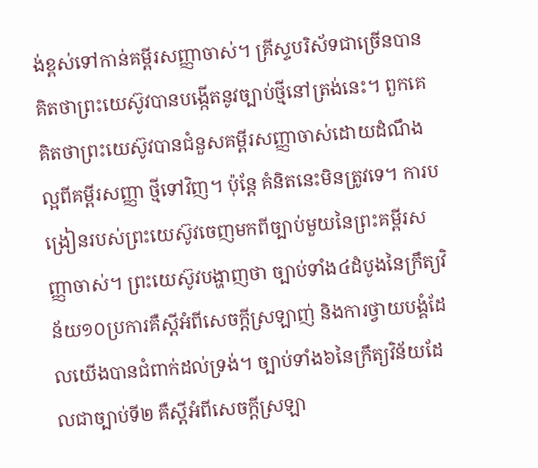ង់ខ្ពស់ទៅកាន់គម្ពីរសញ្ញាចាស់។ គ្រីស្ទបរិស័ទជាច្រើនបានគិតថាព្រះយេស៊ូវបានបង្កើតនូវច្បាប់ថ្មីនៅត្រង់នេះ។ ពួកគេគិតថាព្រះយេស៊ូវបានជំនួសគម្ពីរសញ្ញាចាស់ដោយដំណឹងល្អពីគម្ពីរសញ្ញា ថ្មីទៅវិញ។ ប៉ុន្តែ គំនិតនេះមិនត្រូវទេ។ ការបង្រៀនរបស់ព្រះយេស៊ូវចេញមកពីច្បាប់មួយនៃព្រះគម្ពីរសញ្ញាចាស់។ ព្រះយេស៊ូវបង្ហាញថា ច្បាប់ទាំង៤ដំបូងនៃក្រឹត្យវិន័យ១០ប្រការគឺស្តីអំពីសេចក្តីស្រឡាញ់ និងការថ្វាយបង្គំដែលយើងបានជំពាក់ដល់ទ្រង់។ ច្បាប់ទាំង៦នៃក្រឹត្យវិន័យដែលជាច្បាប់ទី២ គឺស្តីអំពីសេចក្តីស្រឡា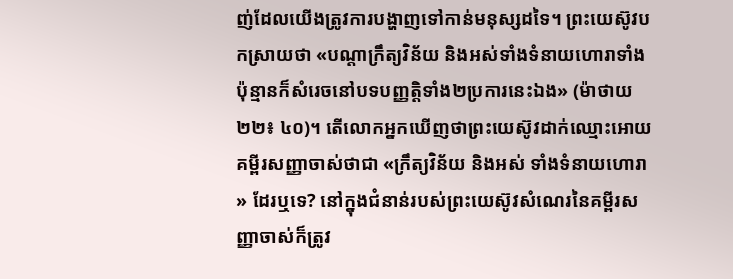ញ់ដែលយើងត្រូវការបង្ហាញទៅកាន់មនុស្សដទៃ។ ព្រះយេស៊ូវបកស្រាយថា «បណ្តាក្រឹត្យវិន័យ និងអស់ទាំងទំនាយហោរាទាំងប៉ុន្មានក៏សំរេចនៅបទបញ្ញត្តិទាំង២ប្រការនេះឯង» (ម៉ាថាយ ២២៖ ៤០)។ តើលោកអ្នកឃើញថាព្រះយេស៊ូវដាក់ឈ្មោះអោយគម្ពីរសញ្ញាចាស់ថាជា «ក្រឹត្យវិន័យ និងអស់ ទាំងទំនាយហោរា» ដែរឬទេ? នៅក្នុងជំនាន់របស់ព្រះយេស៊ូវសំណេរនៃគម្ពីរសញ្ញាចាស់ក៏ត្រូវ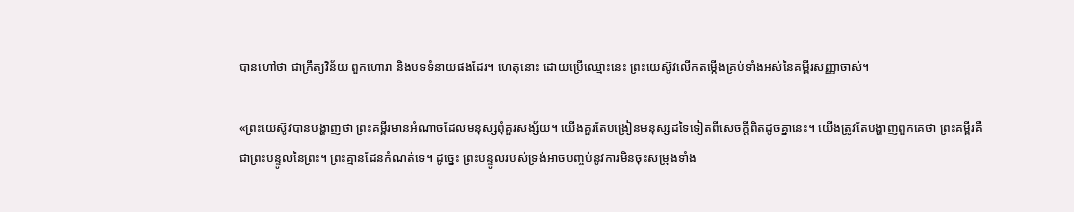បានហៅថា ជាក្រឹត្យវិន័យ ពួកហោរា និងបទទំនាយផងដែរ។ ហេតុនោះ ដោយប្រើឈ្មោះនេះ ព្រះយេស៊ូវលើកតម្កើងគ្រប់ទាំងអស់នៃគម្ពីរសញ្ញាចាស់។

«ព្រះយេស៊ូវបានបង្ហាញថា ព្រះគម្ពីរមានអំណាចដែលមនុស្សពុំគួរសង្ស័យ។ យើងគួរតែបង្រៀនមនុស្សដទៃទៀតពីសេចក្តីពិតដូចគ្នានេះ។ យើងត្រូវតែបង្ហាញពួកគេថា ព្រះគម្ពីរគឺជាព្រះបន្ទូលនៃព្រះ។ ព្រះគ្មានដែនកំណត់ទេ។ ដូច្នេះ ព្រះបន្ទូលរបស់ទ្រង់អាចបញ្ចប់នូវការមិនចុះសម្រុងទាំង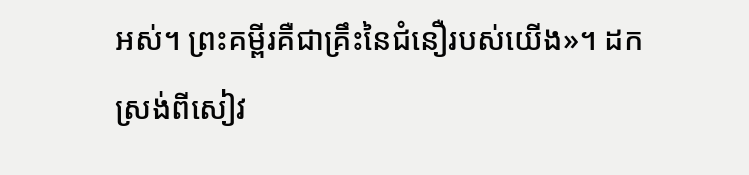អស់។ ព្រះគម្ពីរគឺជាគ្រឹះនៃជំនឿរបស់យើង»។ ដកស្រង់ពីសៀវ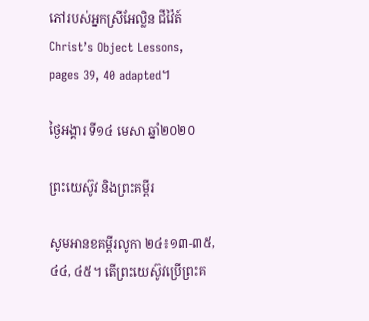ភៅរបស់អ្នកស្រីអែល្លិន ជីវ៉ៃត៍ Christ’s Object Lessons, pages 39, 40 adapted។

ថ្ងៃអង្គារ ទី១៤ មេសា ឆ្នាំ២០២០

ព្រះយេស៊ូវ និងព្រះគម្ពីរ

សូមអានខគម្ពីរលូកា ២៤៖១៣-៣៥, ៤៤, ៤៥។ តើព្រះយេស៊ូវប្រើព្រះគ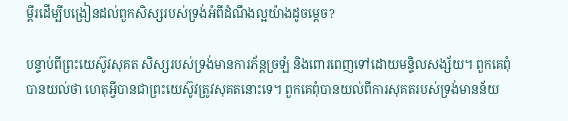ម្ពីរដើម្បីបង្រៀនដល់ពួកសិស្សរបស់ទ្រង់អំពីដំណឹងល្អយ៉ាងដូចម្តេច?

បន្ទាប់ពីព្រះយេស៊ូវសុគត សិស្សរបស់ទ្រង់មានការភ័ន្តច្រឡំ និងពោរពេញទៅដោយមន្ទិលសង្ស័យ។ ពួកគេពុំបានយល់ថា ហេតុអ្វីបានជាព្រះយេស៊ូវត្រូវសុគតនោះទេ។ ពួកគេពុំបានយល់ពីការសុគតរបស់ទ្រង់មានន័យ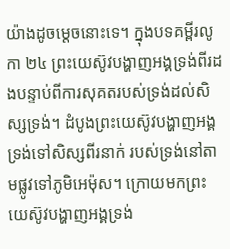យ៉ាងដូចម្តេចនោះទេ។ ក្នុងបទគម្ពីរលូកា ២៤ ព្រះយេស៊ូវបង្ហាញអង្គទ្រង់ពីរដងបន្ទាប់ពីការសុគតរបស់ទ្រង់ដល់សិស្សទ្រង់។ ដំបូងព្រះយេស៊ូវបង្ហាញអង្គទ្រង់ទៅសិស្សពីរនាក់ របស់ទ្រង់នៅតាមផ្លូវទៅភូមិអេម៉ុស។ ក្រោយមកព្រះយេស៊ូវបង្ហាញអង្គទ្រង់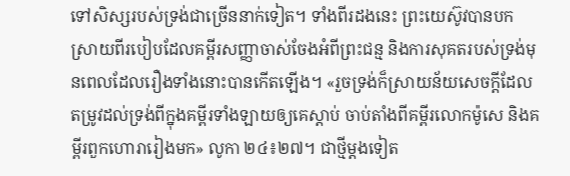ទៅសិស្សរបស់ទ្រង់ជាច្រើននាក់ទៀត។ ទាំងពីរដងនេះ ព្រះយេស៊ូវបានបកស្រាយពីរបៀបដែលគម្ពីរសញ្ញាចាស់ចែងអំពីព្រះជន្ម និងការសុគតរបស់ទ្រង់មុនពេលដែលរឿងទាំងនោះបានកើតឡើង។ «រួចទ្រង់ក៏ស្រាយន័យសេចក្តីដែល តម្រូវដល់ទ្រង់ពីក្នុងគម្ពីរទាំងឡាយឲ្យគេស្តាប់ ចាប់តាំងពីគម្ពីរលោកម៉ូសេ និងគម្ពីរពួកហោរារៀងមក» លូកា ២៤៖២៧។ ជាថ្មីម្តងទៀត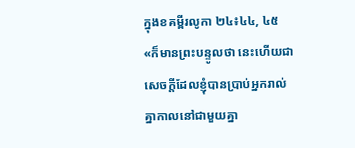ក្នុងខគម្ពីរលូកា ២៤៖៤៤, ៤៥ «ក៏មានព្រះបន្ទូលថា នេះហើយជាសេចក្តីដែលខ្ញុំបានប្រាប់អ្នករាល់គ្នាកាលនៅជាមួយគ្នា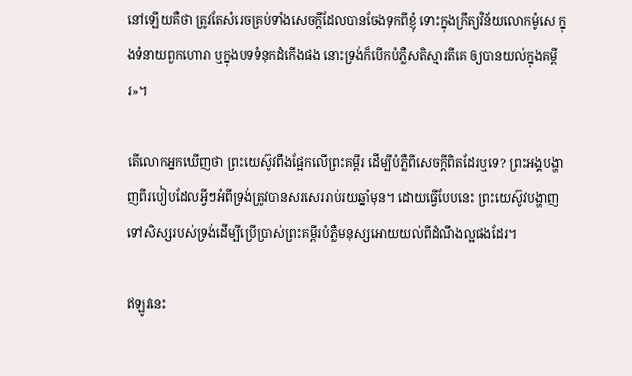នៅឡើយគឺថា ត្រូវតែសំរេចគ្រប់ទាំងសេចក្តីដែលបានចែងទុកពីខ្ញុំ ទោះក្នុងក្រឹត្យវិន័យលោកម៉ូសេ ក្នុងទំនាយពួកហោរា ឬក្នុងបទទំនុកដំកើងផង នោះទ្រង់ក៏បើកបំភ្លឺសតិស្មារតីគេ ឲ្យបានយល់ក្នុងគម្ពីរ»។

តើលោកអ្នកឃើញថា ព្រះយេស៊ូវពឹងផ្អែកលើព្រះគម្ពីរ ដើម្បីបំភ្លឺពីសេចក្តីពិតដែរឬទេ? ព្រះអង្គបង្ហាញពីរបៀបដែលអ្វីៗអំពីទ្រង់ត្រូវបានសរសេររាប់រយឆ្នាំមុន។ ដោយធ្វើបែបនេះ ព្រះយេស៊ូវបង្ហាញទៅសិស្សរបស់ទ្រង់ដើម្បីប្រើប្រាស់ព្រះគម្ពីរបំភ្លឺមនុស្សអោយយល់ពីដំណឹងល្អផងដែរ។

ឥឡូវនេះ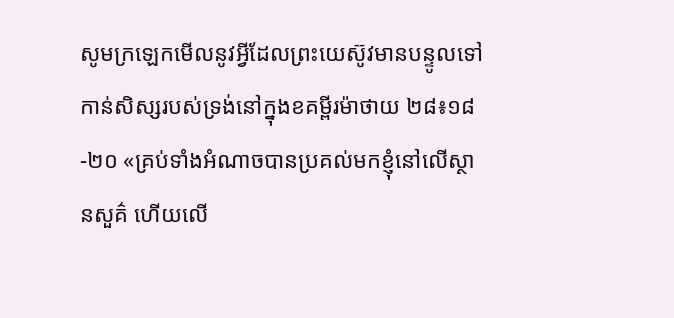សូមក្រឡេកមើលនូវអ្វីដែលព្រះយេស៊ូវមានបន្ទូលទៅកាន់សិស្សរបស់ទ្រង់នៅក្នុងខគម្ពីរម៉ាថាយ ២៨៖១៨-២០ «គ្រប់ទាំងអំណាចបានប្រគល់មកខ្ញុំនៅលើស្ថានសួគ៌ ហើយលើ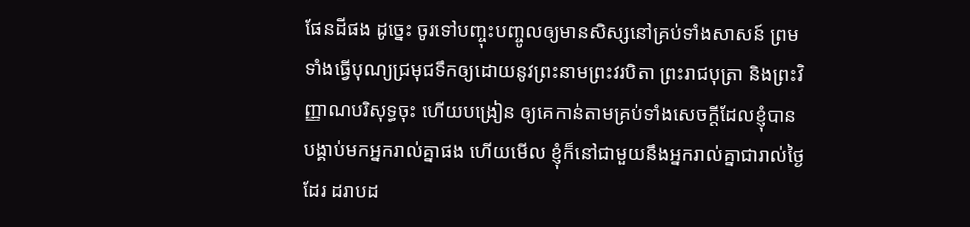ផែនដីផង ដូច្នេះ ចូរទៅបញ្ចុះបញ្ចូលឲ្យមានសិស្សនៅគ្រប់ទាំងសាសន៍ ព្រមទាំងធ្វើបុណ្យជ្រមុជទឹកឲ្យដោយនូវព្រះនាមព្រះវរបិតា ព្រះរាជបុត្រា និងព្រះវិញ្ញាណបរិសុទ្ធចុះ ហើយបង្រៀន ឲ្យគេកាន់តាមគ្រប់ទាំងសេចក្តីដែលខ្ញុំបានបង្គាប់មកអ្នករាល់គ្នាផង ហើយមើល ខ្ញុំក៏នៅជាមួយនឹងអ្នករាល់គ្នាជារាល់ថ្ងៃដែរ ដរាបដ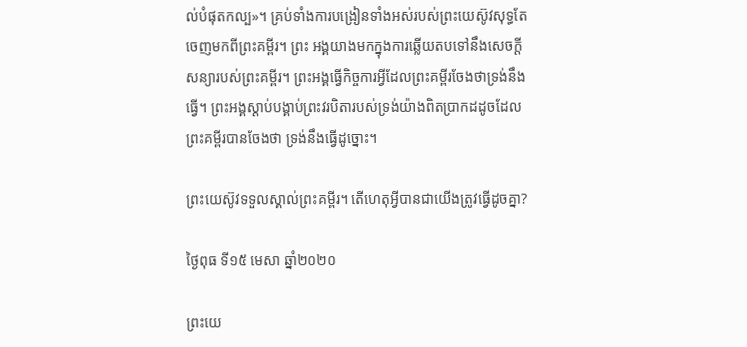ល់បំផុតកល្ប»។ គ្រប់ទាំងការបង្រៀនទាំងអស់របស់ព្រះយេស៊ូវសុទ្ធតែចេញមកពីព្រះគម្ពីរ។ ព្រះ អង្គយាងមកក្នុងការឆ្លើយតបទៅនឹងសេចក្តីសន្យារបស់ព្រះគម្ពីរ។ ព្រះអង្គធ្វើកិច្ចការអ្វីដែលព្រះគម្ពីរចែងថាទ្រង់នឹងធ្វើ។ ព្រះអង្គស្តាប់បង្គាប់ព្រះវរបិតារបស់ទ្រង់យ៉ាងពិតប្រាកដដូចដែលព្រះគម្ពីរបានចែងថា ទ្រង់នឹងធ្វើដូច្នោះ។

ព្រះយេស៊ូវទទួលស្គាល់ព្រះគម្ពីរ។ តើហេតុអ្វីបានជាយើងត្រូវធ្វើដូចគ្នា?

ថ្ងៃពុធ ទី១៥ មេសា ឆ្នាំ២០២០

ព្រះយេ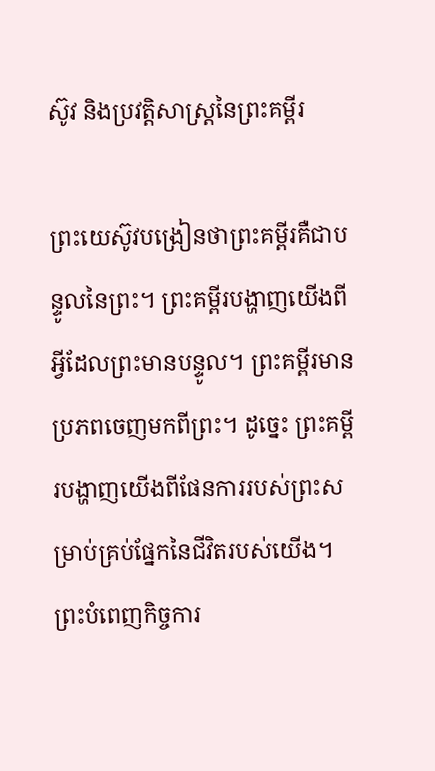ស៊ូវ និងប្រវត្តិសាស្ត្រនៃព្រះគម្ពីរ

ព្រះយេស៊ូវបង្រៀនថាព្រះគម្ពីរគឺជាបន្ទូលនៃព្រះ។ ព្រះគម្ពីរបង្ហាញយើងពីអ្វីដែលព្រះមានបន្ទូល។ ព្រះគម្ពីរមានប្រភពចេញមកពីព្រះ។ ដូច្នេះ ព្រះគម្ពីរបង្ហាញយើងពីផែនការរបស់ព្រះសម្រាប់គ្រប់ផ្នែកនៃជីវិតរបស់យើង។ ព្រះបំពេញកិច្ចការ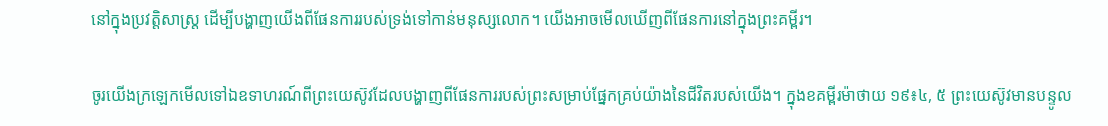នៅក្នុងប្រវត្តិសាស្ត្រ ដើម្បីបង្ហាញយើងពីផែនការរបស់ទ្រង់ទៅកាន់មនុស្សលោក។ យើងអាចមើលឃើញពីផែនការនៅក្នុងព្រះគម្ពីរ។

ចូរយើងក្រឡេកមើលទៅឯឧទាហរណ៍ពីព្រះយេស៊ូវដែលបង្ហាញពីផែនការរបស់ព្រះសម្រាប់ផ្នែកគ្រប់យ៉ាងនៃជីវិតរបស់យើង។ ក្នុងខគម្ពីរម៉ាថាយ ១៩៖៤, ៥ ព្រះយេស៊ូវមានបន្ទូល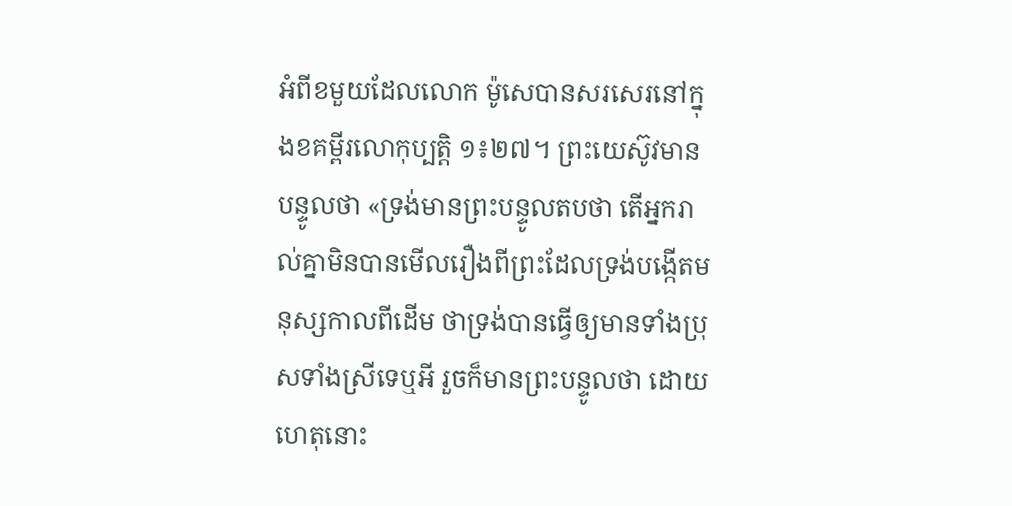អំពីខមួយដែលលោក ម៉ូសេបានសរសេរនៅក្នុងខគម្ពីរលោកុប្បត្តិ ១៖២៧។ ព្រះយេស៊ូវមានបន្ទូលថា «ទ្រង់មានព្រះបន្ទូលតបថា តើអ្នករាល់គ្នាមិនបានមើលរឿងពីព្រះដែលទ្រង់បង្កើតមនុស្សកាលពីដើម ថាទ្រង់បានធ្វើឲ្យមានទាំងប្រុសទាំងស្រីទេឬអី រួចក៏មានព្រះបន្ទូលថា ដោយហេតុនោះ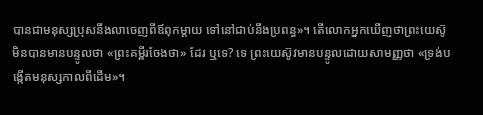បានជាមនុស្សប្រុសនឹងលាចេញពីឪពុកម្តាយ ទៅនៅជាប់នឹងប្រពន្ធ»។ តើលោកអ្នកឃើញថាព្រះយេស៊ូមិនបានមានបន្ទូលថា «ព្រះគម្ពីរចែងថា» ដែរ ឬទេ? ទេ ព្រះយេស៊ូវមានបន្ទូលដោយសាមញ្ញថា «ទ្រង់បង្កើតមនុស្សកាលពីដើម»។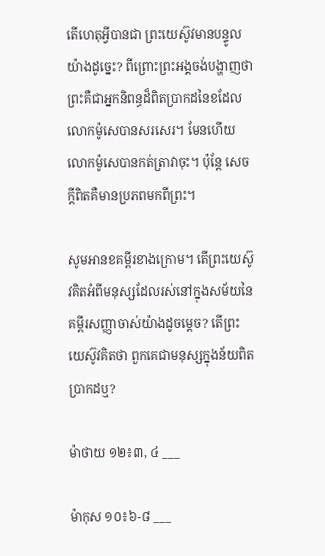តើហេតុអ្វីបានជា ព្រះយេស៊ូវមានបន្ទូលយ៉ាងដូច្នេះ? ពីព្រោះព្រះអង្គចង់បង្ហាញថា ព្រះគឺជាអ្នកនិពន្ធដ៏ពិតប្រាកដនៃខដែល លោកម៉ូសេបានសរសេរ។ មែនហើយ លោកម៉ូសេបានកត់ត្រាវាចុះ។ ប៉ុន្តែ សេចក្តីពិតគឺមានប្រភពមកពីព្រះ។

សូមអានខគម្ពីរខាងក្រោម។ តើព្រះយេស៊ូវគិតអំពីមនុស្សដែលរស់នៅក្នុងសម័យនៃគម្ពីរសញ្ញាចាស់យ៉ាងដូចម្តេច? តើព្រះយេស៊ូវគិតថា ពួកគេជាមនុស្សក្នុងន័យពិតប្រាកដឬ?

ម៉ាថាយ ១២៖៣, ៤ ___

ម៉ាកុស ១០៖៦-៨ ___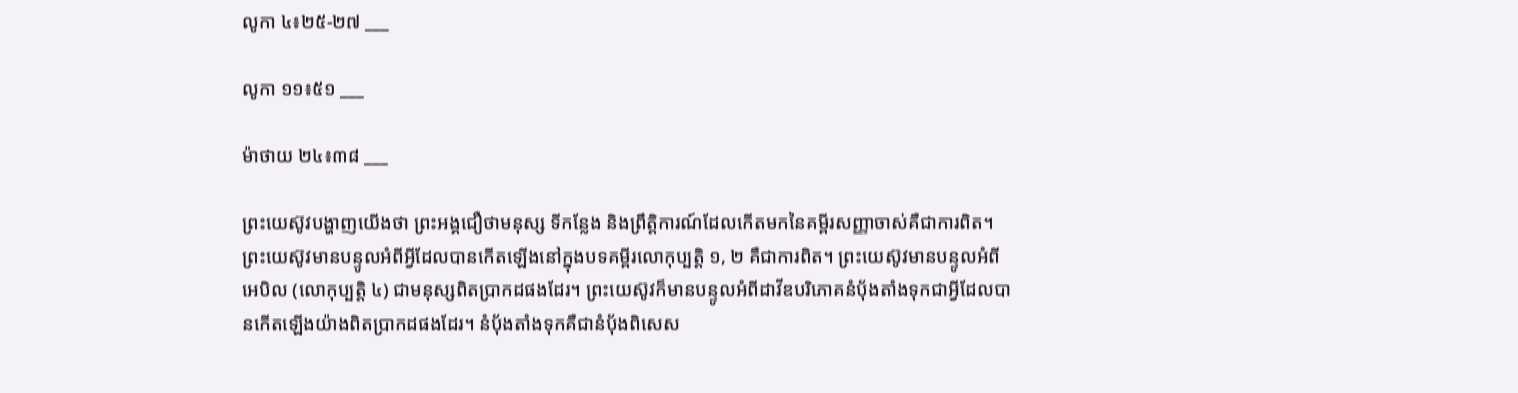លូកា ៤៖២៥-២៧ ___

លូកា ១១៖៥១ ___

ម៉ាថាយ ២៤៖៣៨ ___

ព្រះយេស៊ូវបង្ហាញយើងថា ព្រះអង្គជឿថាមនុស្ស ទីកន្លែង និងព្រឹត្តិការណ៍ដែលកើតមកនៃគម្ពីរសញ្ញាចាស់គឺជាការពិត។ ព្រះយេស៊ូវមានបន្ទូលអំពីអ្វីដែលបានកើតឡើងនៅក្នុងបទគម្ពីរលោកុប្បត្តិ ១, ២ គឺជាការពិត។ ព្រះយេស៊ូវមានបន្ទូលអំពីអេបិល (លោកុប្បត្តិ ៤) ជាមនុស្សពិតប្រាកដផងដែរ។ ព្រះយេស៊ូវក៏មានបន្ទូលអំពីដាវីឌបរិភោគនំប័ុងតាំងទុកជាអ្វីដែលបានកើតឡើងយ៉ាងពិតប្រាកដផងដែរ។ នំប័ុងតាំងទុកគឺជានំប័ុងពិសេស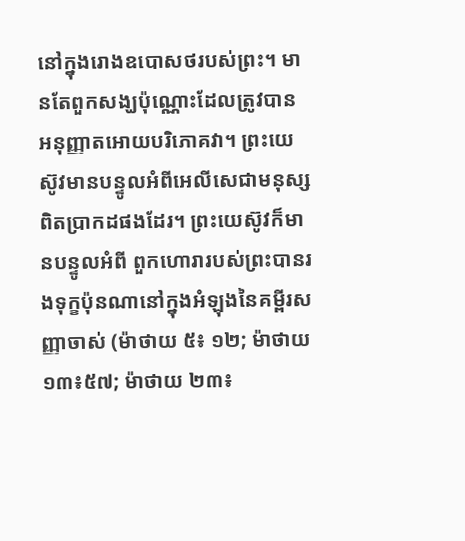នៅក្នុងរោងឧបោសថរបស់ព្រះ។ មានតែពួកសង្ឃប៉ុណ្ណោះដែលត្រូវបាន អនុញ្ញាតអោយបរិភោគវា។ ព្រះយេស៊ូវមានបន្ទូលអំពីអេលីសេជាមនុស្សពិតប្រាកដផងដែរ។ ព្រះយេស៊ូវក៏មានបន្ទូលអំពី ពួកហោរារបស់ព្រះបានរងទុក្ខប៉ុនណានៅក្នុងអំឡុងនៃគម្ពីរសញ្ញាចាស់ (ម៉ាថាយ ៥៖ ១២; ម៉ាថាយ ១៣៖៥៧; ម៉ាថាយ ២៣៖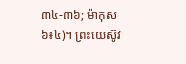៣៤-៣៦; ម៉ាកុស ៦៖៤)។ ព្រះយេស៊ូវ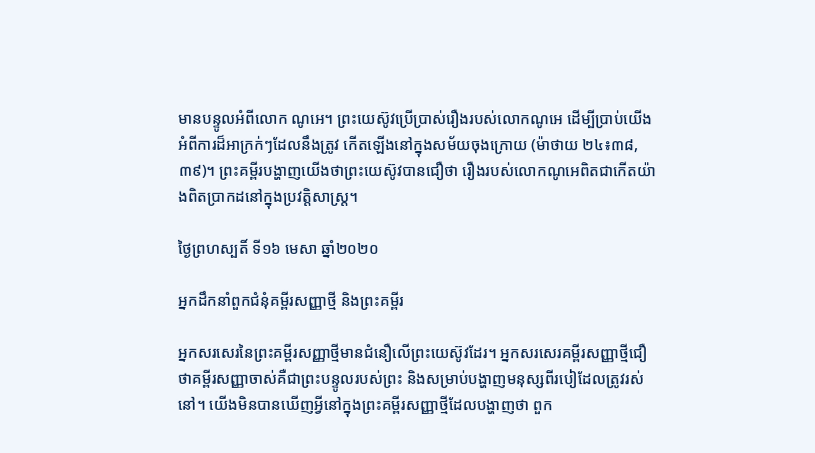មានបន្ទូលអំពីលោក ណូអេ។ ព្រះយេស៊ូវប្រើប្រាស់រឿងរបស់លោកណូអេ ដើម្បីប្រាប់យើងអំពីការដ៏អាក្រក់ៗដែលនឹងត្រូវ កើតឡើងនៅក្នុងសម័យចុងក្រោយ (ម៉ាថាយ ២៤៖៣៨, ៣៩)។ ព្រះគម្ពីរបង្ហាញយើងថាព្រះយេស៊ូវបានជឿថា រឿងរបស់លោកណូអេពិតជាកើតយ៉ាងពិតប្រាកដនៅក្នុងប្រវត្តិសាស្ត្រ។

ថ្ងៃព្រហស្បតិ៍ ទី១៦ មេសា ឆ្នាំ២០២០

អ្នកដឹកនាំពួកជំនុំគម្ពីរសញ្ញាថ្មី និងព្រះគម្ពីរ

អ្នកសរសេរនៃព្រះគម្ពីរសញ្ញាថ្មីមានជំនឿលើព្រះយេស៊ូវដែរ។ អ្នកសរសេរគម្ពីរសញ្ញាថ្មីជឿ ថាគម្ពីរសញ្ញាចាស់គឺជាព្រះបន្ទូលរបស់ព្រះ និងសម្រាប់បង្ហាញមនុស្សពីរបៀដែលត្រូវរស់នៅ។ យើងមិនបានឃើញអ្វីនៅក្នុងព្រះគម្ពីរសញ្ញាថ្មីដែលបង្ហាញថា ពួក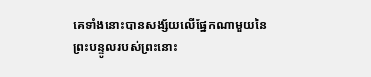គេទាំងនោះបានសង្ស័យលើផ្នែកណាមួយនៃព្រះបន្ទូលរបស់ព្រះនោះ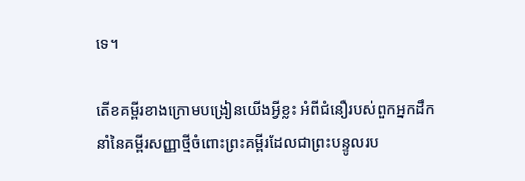ទេ។

តើខគម្ពីរខាងក្រោមបង្រៀនយើងអ្វីខ្លះ អំពីជំនឿរបស់ពួកអ្នកដឹកនាំនៃគម្ពីរសញ្ញាថ្មីចំពោះព្រះគម្ពីរដែលជាព្រះបន្ទូលរប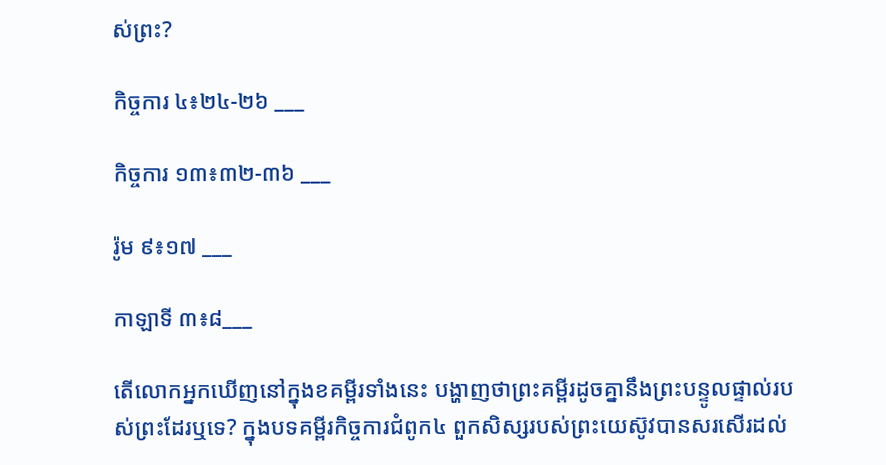ស់ព្រះ?

កិច្ចការ ៤៖២៤-២៦ ___

កិច្ចការ ១៣៖៣២-៣៦ ___

រ៉ូម ៩៖១៧ ___

កាឡាទី ៣៖៨___

តើលោកអ្នកឃើញនៅក្នុងខគម្ពីរទាំងនេះ បង្ហាញថាព្រះគម្ពីរដូចគ្នានឹងព្រះបន្ទូលផ្ទាល់របស់ព្រះដែរឬទេ? ក្នុងបទគម្ពីរកិច្ចការជំពូក៤ ពួកសិស្សរបស់ព្រះយេស៊ូវបានសរសើរដល់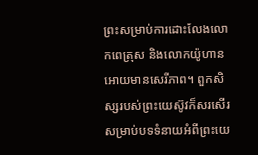ព្រះសម្រាប់ការដោះលែងលោកពេត្រុស និងលោកយ៉ូហានអោយមានសេរីភាព។ ពួកសិស្សរបស់ព្រះយេស៊ូវក៏សរសើរសម្រាប់បទទំនាយអំពីព្រះយេ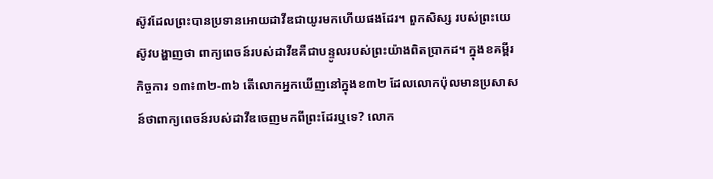ស៊ូវដែលព្រះបានប្រទានអោយដាវីឌជាយូរមកហើយផងដែរ។ ពួកសិស្ស របស់ព្រះយេស៊ូវបង្ហាញថា ពាក្យពេចន៍របស់ដាវីឌគឺជាបន្ទូលរបស់ព្រះយ៉ាងពិតប្រាកដ។ ក្នុងខគម្ពីរកិច្ចការ ១៣៖៣២-៣៦ តើលោកអ្នកឃើញនៅក្នុងខ៣២ ដែលលោកប៉ុលមានប្រសាសន៍ថាពាក្យពេចន៍របស់ដាវីឌចេញមកពីព្រះដែរឬទេ? លោក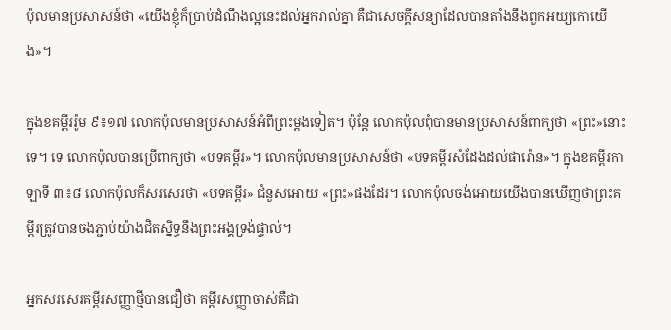ប៉ុលមានប្រសាសន៍ថា «យើងខ្ញុំក៏ប្រាប់ដំណឹងល្អនេះដល់អ្នករាល់គ្នា គឺជាសេចក្តីសន្យាដែលបានតាំងនឹងពួកអយ្យកោយើង»។

ក្នុងខគម្ពីររ៉ូម ៩៖១៧ លោកប៉ុលមានប្រសាសន៍អំពីព្រះម្តងទៀត។ ប៉ុន្តែ លោកប៉ុលពុំបានមានប្រសាសន៍ពាក្យថា «ព្រះ»នោះទេ។ ទេ លោកប៉ុលបានប្រើពាក្យថា «បទគម្ពីរ»។ លោកប៉ុលមានប្រសាសន៍ថា «បទគម្ពីរសំដែងដល់ផារ៉ោន»។ ក្នុងខគម្ពីរកាឡាទី ៣៖៨ លោកប៉ុលក៏សរសេរថា «បទគម្ពីរ» ជំនួសអោយ «ព្រះ»ផងដែរ។ លោកប៉ុលចង់អោយយើងបានឃើញថាព្រះគម្ពីរត្រូវបានចងភ្ជាប់យ៉ាងជិតស្និទ្ធនឹងព្រះអង្គទ្រង់ផ្ទាល់។

អ្នកសរសេរគម្ពីរសញ្ញាថ្មីបានជឿថា គម្ពីរសញ្ញាចាស់គឺជា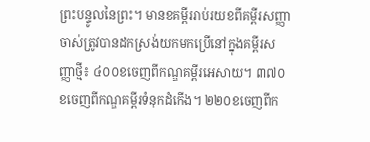ព្រះបន្ទូលនៃព្រះ។ មានខគម្ពីររាប់រយខពីគម្ពីរសញ្ញាចាស់ត្រូវបានដកស្រង់យកមកប្រើនៅក្នុងគម្ពីរសញ្ញាថ្មី៖ ៤០០ខចេញពីកណ្ឌគម្ពីរអេសាយ។ ៣៧០ខចេញពីកណ្ឌគម្ពីរទំនុកដំកើង។ ២២០ខចេញពីក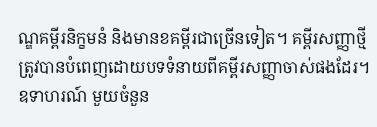ណ្ឌគម្ពីរនិក្ខមនំ និងមានខគម្ពីរជាច្រើនទៀត។ គម្ពីរសញ្ញាថ្មីត្រូវបានបំពេញដោយបទទំនាយពីគម្ពីរសញ្ញាចាស់ផងដែរ។ ឧទាហរណ៍ មួយចំនួន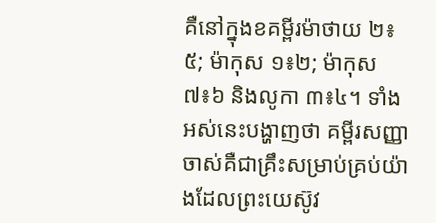គឺនៅក្នុងខគម្ពីរម៉ាថាយ ២៖៥; ម៉ាកុស ១៖២; ម៉ាកុស ៧៖៦ និងលូកា ៣៖៤។ ទាំងអស់នេះបង្ហាញថា គម្ពីរសញ្ញាចាស់គឺជាគ្រឹះសម្រាប់គ្រប់យ៉ាងដែលព្រះយេស៊ូវ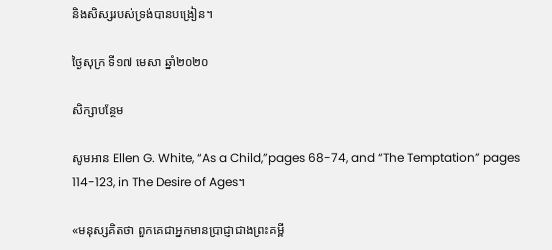និងសិស្សរបស់ទ្រង់បានបង្រៀន។

ថ្ងៃសុក្រ ទី១៧ មេសា ឆ្នាំ២០២០

សិក្សាបន្ថែម

សូមអាន Ellen G. White, “As a Child,”pages 68-74, and “The Temptation” pages 114-123, in The Desire of Ages។

«មនុស្សគិតថា ពួកគេជាអ្នកមានប្រាជ្ញាជាងព្រះគម្ពី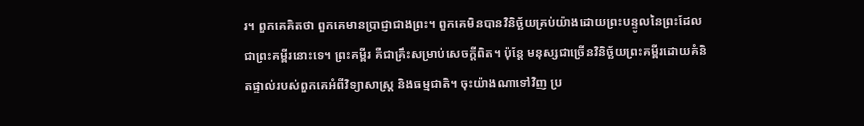រ។ ពួកគេគិតថា ពួកគេមានប្រាជ្ញាជាងព្រះ។ ពួកគេមិនបានវិនិច្ឆ័យគ្រប់យ៉ាងដោយព្រះបន្ទូលនៃព្រះដែលជាព្រះគម្ពីរនោះទេ។ ព្រះគម្ពីរ គឺជាគ្រឹះសម្រាប់សេចក្តីពិត។ ប៉ុន្តែ មនុស្សជាច្រើនវិនិច្ឆ័យព្រះគម្ពីរដោយគំនិតផ្ទាល់របស់ពួកគេអំពីវិទ្យាសាស្ត្រ និងធម្មជាតិ។ ចុះយ៉ាងណាទៅវិញ ប្រ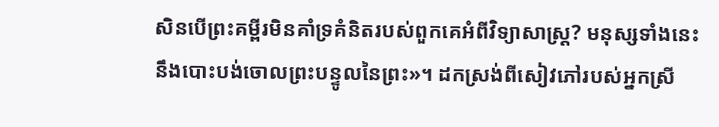សិនបើព្រះគម្ពីរមិនគាំទ្រគំនិតរបស់ពួកគេអំពីវិទ្យាសាស្ដ្រ? មនុស្សទាំងនេះនឹងបោះបង់ចោលព្រះបន្ទូលនៃព្រះ»។ ដកស្រង់ពីសៀវភៅរបស់អ្នកស្រី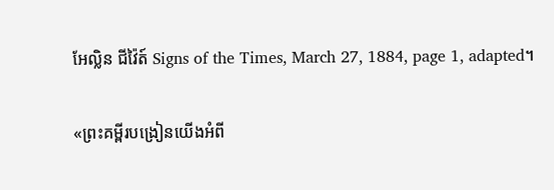អែល្លិន ជីវ៉ៃត៍ Signs of the Times, March 27, 1884, page 1, adapted។

«ព្រះគម្ពីរបង្រៀនយើងអំពី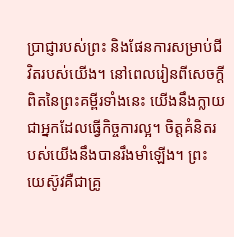ប្រាជ្ញារបស់ព្រះ និងផែនការសម្រាប់ជីវិតរបស់យើង។ នៅពេលរៀនពីសេចក្តីពិតនៃព្រះគម្ពីរទាំងនេះ យើងនឹងក្លាយជាអ្នកដែលធ្វើកិច្ចការល្អ។ ចិត្តគំនិតរបស់យើងនឹងបានរឹងមាំឡើង។ ព្រះយេស៊ូវគឺជាគ្រូ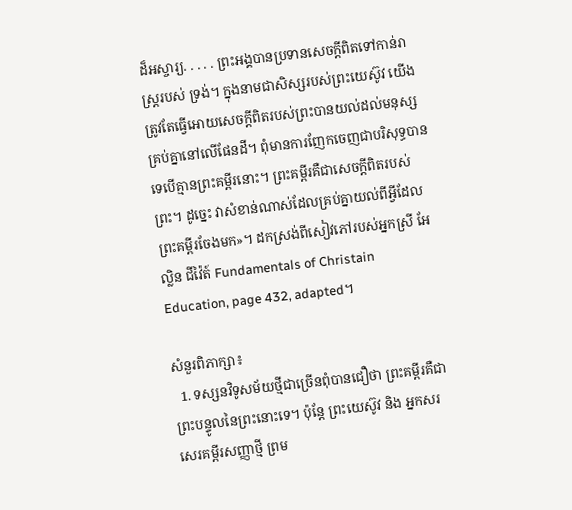ដ៏អស្ចារ្យ. . . . . ព្រះអង្គបានប្រទានសេចក្តីពិតទៅកាន់រាស្ត្ររបស់ ទ្រង់។ ក្នុងនាមជាសិស្សរបស់ព្រះយេស៊ូវ យើងត្រូវតែធ្វើអោយសេចក្តីពិតរបស់ព្រះបានយល់ដល់មនុស្សគ្រប់គ្នានៅលើផែនដី។ ពុំមានការញែកចេញជាបរិសុទ្ធបានទេបើគ្មានព្រះគម្ពីរនោះ។ ព្រះគម្ពីរគឺជាសេចក្តីពិតរបស់ព្រះ។ ដូច្នេះ វាសំខាន់ណាស់ដែលគ្រប់គ្នាយល់ពីអ្វីដែលព្រះគម្ពីរចែងមក»។ ដកស្រង់ពីសៀវភៅរបស់អ្នកស្រី អែល្លិន ជីវ៉ៃត៍ Fundamentals of Christain Education, page 432, adapted។

សំនួរពិភាក្សា៖
  1. ទស្សនវិទូសម័យថ្មីជាច្រើនពុំបានជឿថា ព្រះគម្ពីរគឺជាព្រះបន្ទូលនៃព្រះនោះទេ។ ប៉ុន្តែ ព្រះយេស៊ូវ និង អ្នកសរសេរគម្ពីរសញ្ញាថ្មី ព្រម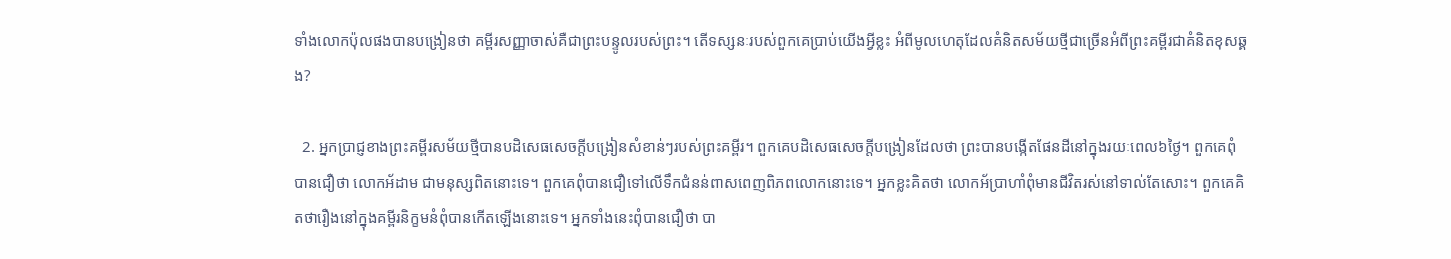ទាំងលោកប៉ុលផងបានបង្រៀនថា គម្ពីរសញ្ញាចាស់គឺជាព្រះបន្ទូលរបស់ព្រះ។ តើទស្សនៈរបស់ពួកគេប្រាប់យើងអ្វីខ្លះ អំពីមូលហេតុដែលគំនិតសម័យថ្មីជាច្រើនអំពីព្រះគម្ពីរជាគំនិតខុសឆ្គង?

  2. អ្នកប្រាជ្ញខាងព្រះគម្ពីរសម័យថ្មីបានបដិសេធសេចក្តីបង្រៀនសំខាន់ៗរបស់ព្រះគម្ពីរ។ ពួកគេបដិសេធសេចក្តីបង្រៀនដែលថា ព្រះបានបង្កើតផែនដីនៅក្នុងរយៈពេល៦ថ្ងៃ។ ពួកគេពុំបានជឿថា លោកអ័ដាម ជាមនុស្សពិតនោះទេ។ ពួកគេពុំបានជឿទៅលើទឹកជំនន់ពាសពេញពិភពលោកនោះទេ។ អ្នកខ្លះគិតថា លោកអ័ប្រាហាំពុំមានជីវិតរស់នៅទាល់តែសោះ។ ពួកគេគិតថារឿងនៅក្នុងគម្ពីរនិក្ខមនំពុំបានកើតឡើងនោះទេ។ អ្នកទាំងនេះពុំបានជឿថា បា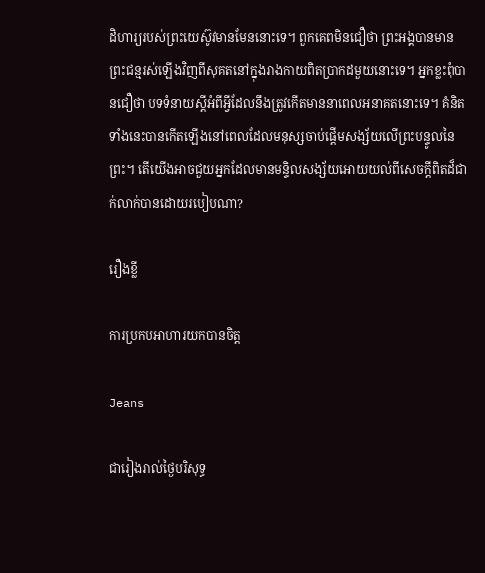ដិហារ្យរបស់ព្រះយេស៊ូវមានមែននោះទេ។ ពួកគេពមិនជឿថា ព្រះអង្គបានមានព្រះជន្មរស់ឡើងវិញពីសុគតនៅក្នុងរាងកាយពិតប្រាកដមួយនោះទេ។ អ្នកខ្លះពុំបានជឿថា បទទំនាយស្តីអំពីអ្វីដែលនឹងត្រូវកើតមាននាពេលអនាគតនោះទេ។ គំនិតទាំងនេះបានកើតឡើងនៅពេលដែលមនុស្សចាប់ផ្តើមសង្ស័យលើព្រះបន្ទូលនៃព្រះ។ តើយើងអាចជួយអ្នកដែលមានមន្ទិលសង្ស័យអោយយល់ពីសេចក្តីពិតដ៏ជាក់លាក់បានដោយរបៀបណា?

រឿងខ្លី

ការប្រកបអាហារយកបានចិត្ត

Jeans

ជារៀងរាល់ថ្ងៃបរិសុទ្ធ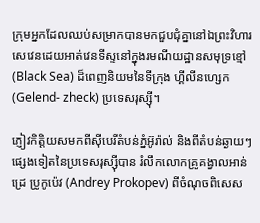ក្រុមអ្នកដែលឈប់សម្រាកបានមកជួបជុំគ្នានៅឯព្រះវិហារសេវេនដេយអាត់វេនទីស្ទនៅក្នុងរមណីយដ្ឋានសមុទ្រខ្មៅ (Black Sea) ដ៏ពេញនិយមនៃទីក្រុង ហ្គីលីនហ្សេក (Gelend- zheck) ប្រទេសរុស្ស៊ី។

ភ្ញៀវកិត្តិយសមកពីស៊ីបេរីតំបន់ភ្នំអ៊ូរ៉ាល់ និងពីតំបន់ឆ្ងាយៗផ្សេងទៀតនៃប្រទេសរុស្ស៊ីបាន រំលឹកលោកគ្រូគង្វាលអាន់ដ្រេ ប្រូកូប៉េវ (Andrey Prokopev) ពីចំណុចពិសេស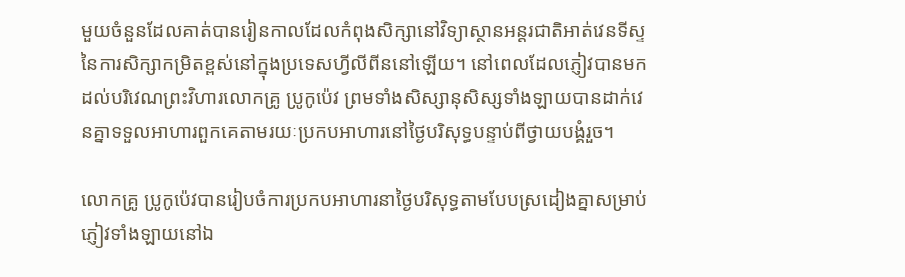មួយចំនួនដែលគាត់បានរៀនកាលដែលកំពុងសិក្សានៅវិទ្យាស្ថានអន្តរជាតិអាត់វេនទីស្ទនៃការសិក្សាកម្រិតខ្ពស់នៅក្នុងប្រទេសហ្វីលីពីននៅឡើយ។ នៅពេលដែលភ្ញៀវបានមកដល់បរិវេណព្រះវិហារលោកគ្រូ ប្រូកូប៉េវ ព្រមទាំងសិស្សានុសិស្សទាំងឡាយបានដាក់វេនគ្នាទទួលអាហារពួកគេតាមរយៈប្រកបអាហារនៅថ្ងៃបរិសុទ្ធបន្ទាប់ពីថ្វាយបង្គំរួច។

លោកគ្រូ ប្រូកូប៉េវបានរៀបចំការប្រកបអាហារនាថ្ងៃបរិសុទ្ធតាមបែបស្រដៀងគ្នាសម្រាប់ភ្ញៀវទាំងឡាយនៅឯ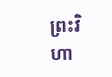ព្រះវិហា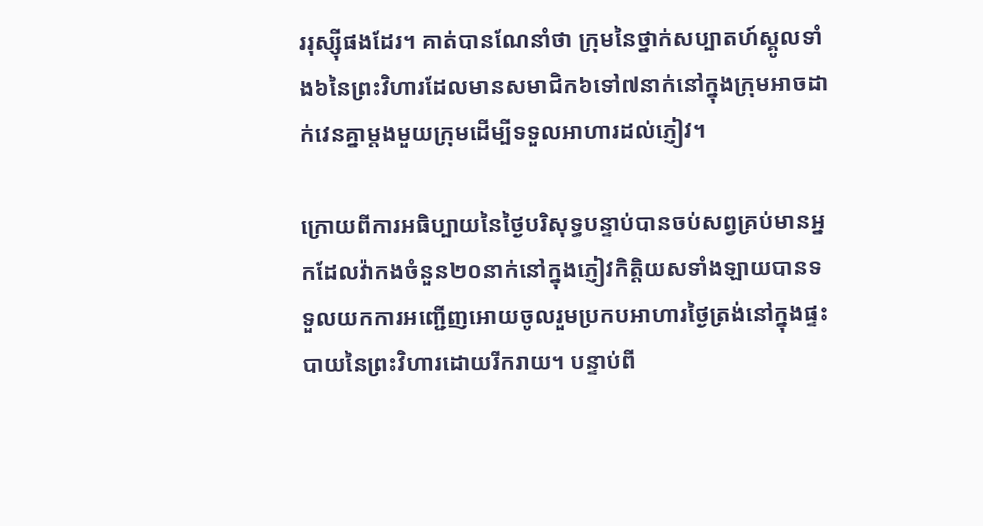ររុស្ស៊ីផងដែរ។ គាត់បានណែនាំថា ក្រុមនៃថ្នាក់សប្បាតហ៍ស្គូលទាំង៦នៃព្រះវិហារដែលមានសមាជិក៦ទៅ៧នាក់នៅក្នុងក្រុមអាចដាក់វេនគ្នាម្តងមួយក្រុមដើម្បីទទួលអាហារដល់ភ្ញៀវ។

ក្រោយពីការអធិប្បាយនៃថ្ងៃបរិសុទ្ធបន្ទាប់បានចប់សព្វគ្រប់មានអ្នកដែលវ៉ាកងចំនួន២០នាក់នៅក្នុងភ្ញៀវកិត្តិយសទាំងឡាយបានទទួលយកការអញ្ជើញអោយចូលរួមប្រកបអាហារថ្ងៃត្រង់នៅក្នុងផ្ទះបាយនៃព្រះវិហារដោយរីករាយ។ បន្ទាប់ពី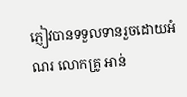ភ្ញៀវបានទទួលទានរួចដោយអំណរ លោកគ្រូ អាន់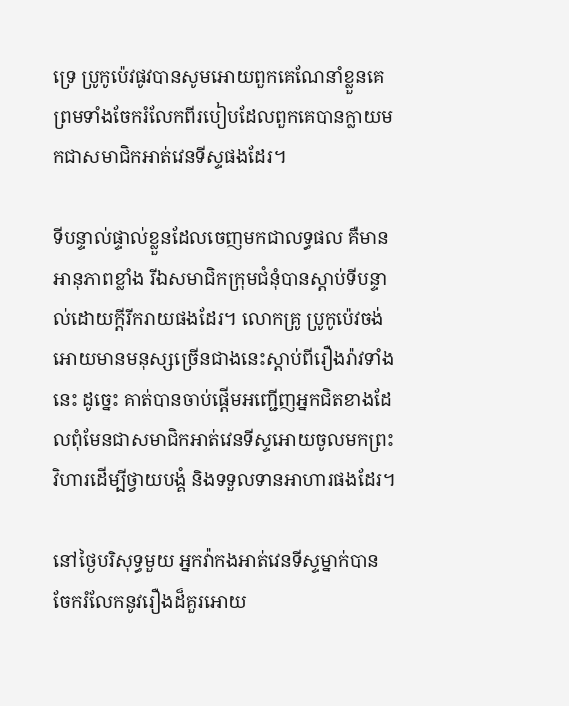ទ្រេ ប្រូកូប៉េវផូវបានសូមអោយពួកគេណែនាំខ្លួនគេព្រមទាំងចែករំលែកពីរបៀបដែលពួកគេបានក្លាយមកជាសមាជិកអាត់វេនទីស្ទផងដែរ។

ទីបន្ទាល់ផ្ទាល់ខ្លួនដែលចេញមកជាលទ្ធផល គឺមានអានុភាពខ្លាំង រីឯសមាជិកក្រុមជំនុំបានស្តាប់ទីបន្ទាល់ដោយក្តីរីករាយផងដែរ។ លោកគ្រូ ប្រូកូប៉េវចង់អោយមានមនុស្សច្រើនជាងនេះស្តាប់ពីរឿងរ៉ាវទាំងនេះ ដូច្នេះ គាត់បានចាប់ផ្តើមអញ្ជើញអ្នកជិតខាងដែលពុំមែនជាសមាជិកអាត់វេនទីស្ទអោយចូលមកព្រះវិហារដើម្បីថ្វាយបង្គំ និងទទួលទានអាហារផងដែរ។

នៅថ្ងៃបរិសុទ្ធមួយ អ្នកវ៉ាកងអាត់វេនទីស្ទម្នាក់បានចែករំលែកនូវរឿងដ៏គួរអោយ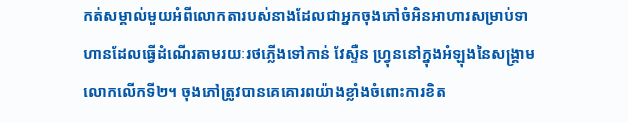កត់សម្គាល់មួយអំពីលោកតារបស់នាងដែលជាអ្នកចុងភៅចំអិនអាហារសម្រាប់ទាហានដែលធ្វើដំណើរតាមរយៈរថភ្លើងទៅកាន់ វែស្ទឺន ហ្វ្រុននៅក្នុងអំឡុងនៃសង្គ្រាមលោកលើកទី២។ ចុងភៅត្រូវបានគេគោរពយ៉ាងខ្លាំងចំពោះការខិត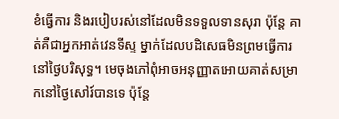ខំធ្វើការ និងរបៀបរស់នៅដែលមិនទទួលទានសុរា ប៉ុន្តែ គាត់គឺជាអ្នកអាត់វេនទីស្ទ ម្នាក់ដែលបដិសេធមិនព្រមធ្វើការនៅថ្ងៃបរិសុទ្ធ។ មេចុងភៅពុំអាចអនុញ្ញាតអោយគាត់សម្រាកនៅថ្ងៃសៅរ៍បានទេ ប៉ុន្តែ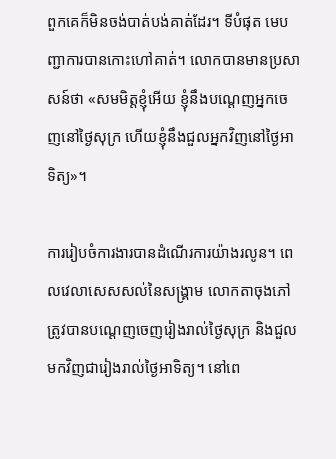ពួកគេក៏មិនចង់បាត់បង់គាត់ដែរ។ ទីបំផុត មេបញ្ជាការបានកោះហៅគាត់។ លោកបានមានប្រសាសន៍ថា «សមមិត្តខ្ញុំអើយ ខ្ញុំនឹងបណ្តេញអ្នកចេញនៅថ្ងៃសុក្រ ហើយខ្ញុំនឹងជួលអ្នកវិញនៅថ្ងៃអាទិត្យ»។

ការរៀបចំការងារបានដំណើរការយ៉ាងរលូន។ ពេលវេលាសេសសល់នៃសង្រ្គាម លោកតាចុងភៅត្រូវបានបណ្តេញចេញរៀងរាល់ថ្ងៃសុក្រ និងជួលមកវិញជារៀងរាល់ថ្ងៃអាទិត្យ។ នៅពេ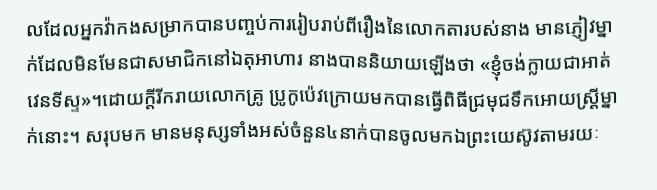លដែលអ្នកវ៉ាកងសម្រាកបានបញ្ចប់ការរៀបរាប់ពីរឿងនៃលោកតារបស់នាង មានភ្ញៀវម្នាក់ដែលមិនមែនជាសមាជិកនៅឯតុអាហារ នាងបាននិយាយឡើងថា «ខ្ញុំចង់ក្លាយជាអាត់វេនទីស្ទ»។ដោយក្តីរីករាយលោកគ្រូ ប្រូកូប៉េវក្រោយមកបានធ្វើពិធីជ្រមុជទឹកអោយស្ត្រីម្នាក់នោះ។ សរុបមក មានមនុស្សទាំងអស់ចំនួន៤នាក់បានចូលមកឯព្រះយេស៊ូវតាមរយៈ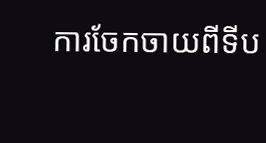ការចែកចាយពីទីប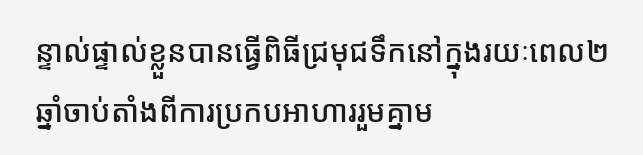ន្ទាល់ផ្ទាល់ខ្លួនបានធ្វើពិធីជ្រមុជទឹកនៅក្នុងរយៈពេល២ឆ្នាំចាប់តាំងពីការប្រកបអាហាររួមគ្នាម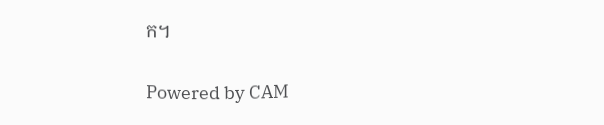ក។

Powered by CAM